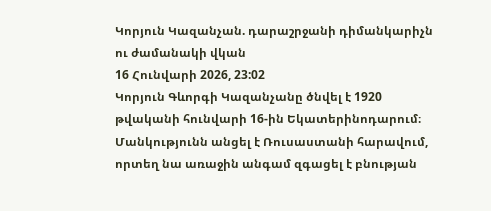Կորյուն Կազանչան. դարաշրջանի դիմանկարիչն ու ժամանակի վկան
16 Հունվարի 2026, 23:02
Կորյուն Գևորգի Կազանչանը ծնվել է 1920 թվականի հունվարի 16-ին Եկատերինոդարում։ Մանկությունն անցել է Ռուսաստանի հարավում, որտեղ նա առաջին անգամ զգացել է բնության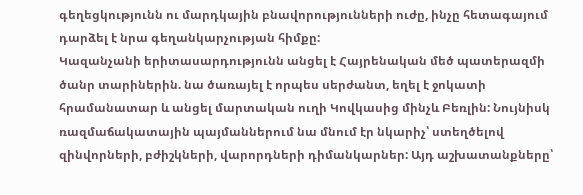գեղեցկությունն ու մարդկային բնավորությունների ուժը, ինչը հետագայում դարձել է նրա գեղանկարչության հիմքը:
Կազանչանի երիտասարդությունն անցել է Հայրենական մեծ պատերազմի ծանր տարիներին. նա ծառայել է որպես սերժանտ, եղել է ջոկատի հրամանատար և անցել մարտական ուղի Կովկասից մինչև Բեռլին: Նույնիսկ ռազմաճակատային պայմաններում նա մնում էր նկարիչ՝ ստեղծելով զինվորների, բժիշկների, վարորդների դիմանկարներ: Այդ աշխատանքները՝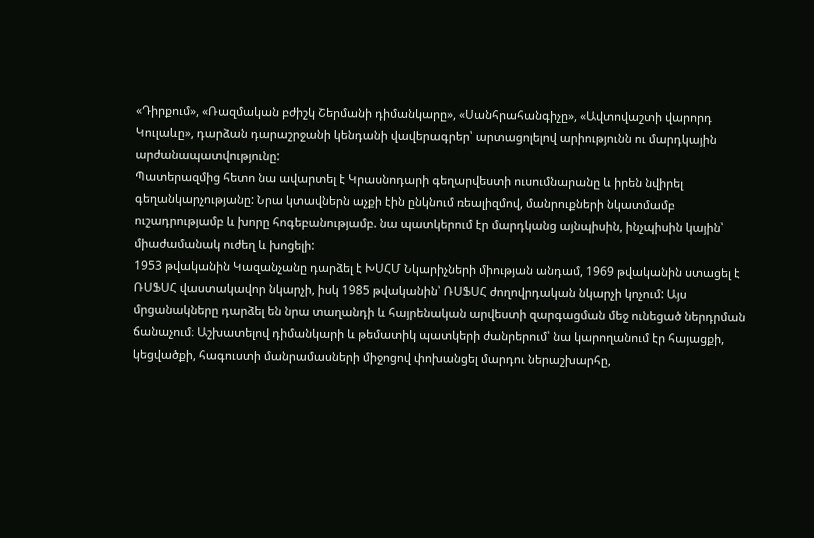«Դիրքում», «Ռազմական բժիշկ Շերմանի դիմանկարը», «Սանհրահանգիչը», «Ավտովաշտի վարորդ Կուլաևը», դարձան դարաշրջանի կենդանի վավերագրեր՝ արտացոլելով արիությունն ու մարդկային արժանապատվությունը:
Պատերազմից հետո նա ավարտել է Կրասնոդարի գեղարվեստի ուսումնարանը և իրեն նվիրել գեղանկարչությանը: Նրա կտավներն աչքի էին ընկնում ռեալիզմով, մանրուքների նկատմամբ ուշադրությամբ և խորը հոգեբանությամբ. նա պատկերում էր մարդկանց այնպիսին, ինչպիսին կային՝ միաժամանակ ուժեղ և խոցելի:
1953 թվականին Կազանչանը դարձել է ԽՍՀՄ Նկարիչների միության անդամ, 1969 թվականին ստացել է ՌՍՖՍՀ վաստակավոր նկարչի, իսկ 1985 թվականին՝ ՌՍՖՍՀ ժողովրդական նկարչի կոչում: Այս մրցանակները դարձել են նրա տաղանդի և հայրենական արվեստի զարգացման մեջ ունեցած ներդրման ճանաչում։ Աշխատելով դիմանկարի և թեմատիկ պատկերի ժանրերում՝ նա կարողանում էր հայացքի, կեցվածքի, հագուստի մանրամասների միջոցով փոխանցել մարդու ներաշխարհը,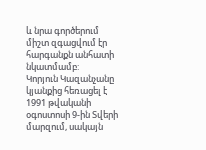և նրա գործերում միշտ զգացվում էր հարգանքն անհատի նկատմամբ:
Կորյուն Կազանչանը կյանքից հեռացել է 1991 թվականի օգոստոսի 9-ին Տվերի մարզում, սակայն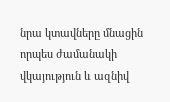նրա կտավները մնացին որպես ժամանակի վկայություն և ազնիվ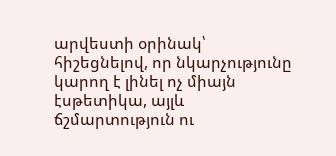արվեստի օրինակ՝ հիշեցնելով, որ նկարչությունը կարող է լինել ոչ միայն էսթետիկա, այլև ճշմարտություն ու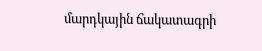մարդկային ճակատագրի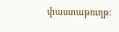փաստաթուղթ։